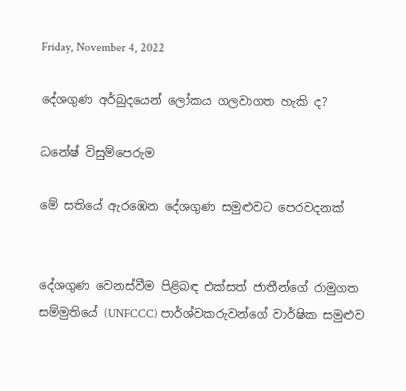Friday, November 4, 2022

දේශගුණ අර්බුදයෙන් ලෝකය ගලවාගත හැකි ද?

ධනේෂ් විසුම්පෙරුම

මේ සතියේ ඇරඹෙන දේශගුණ සමුළුවට පෙරවදනක්


දේශගුණ වෙනස්වීම පිළිබඳ එක්සත් ජාතීන්ගේ රාමුගත සම්මුතියේ (UNFCCC) පාර්ශ්වකරුවන්ගේ වාර්ෂික සමුළුව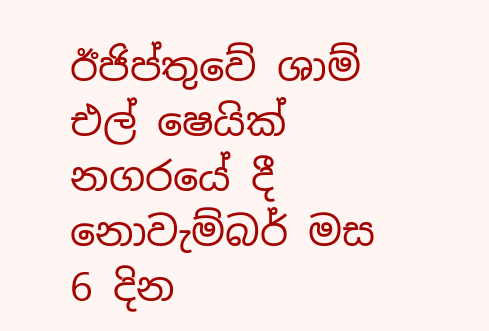ඊජිප්තුවේ ශාම් එල් ෂෙයික් නගරයේ දී නොවැම්බර් මස 6 දින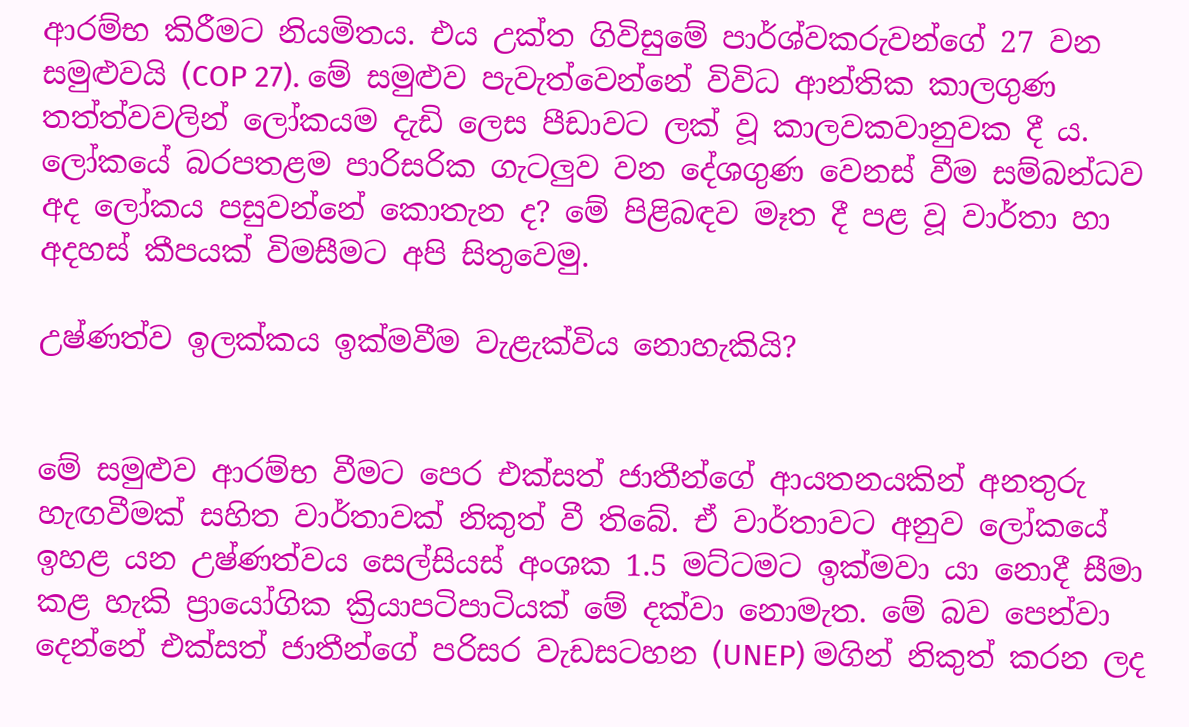ආරම්භ කිරීමට නියමිතය. එය උක්ත ගිවිසුමේ පාර්ශ්වකරුවන්ගේ 27 වන සමුළුවයි (COP 27). මේ සමුළුව පැවැත්වෙන්නේ විවිධ ආන්තික කාලගුණ තත්ත්වවලින් ලෝකයම දැඩි ලෙස පීඩාවට ලක් වූ කාලවකවානුවක දී ය. ලෝකයේ බරපතළම පාරිසරික ගැටලුව වන දේශගුණ වෙනස් වීම සම්බන්ධව අද ලෝකය පසුවන්නේ කොතැන ද? මේ පිළිබඳව මෑත දී පළ වූ වාර්තා හා අදහස් කීපයක් විමසීමට අපි සිතුවෙමු.

උෂ්ණත්ව ඉලක්කය ඉක්මවීම වැළැක්විය නොහැකියි?


මේ සමුළුව ආරම්භ වීමට පෙර එක්සත් ජාතීන්ගේ ආයතනයකින් අනතුරු හැඟවීමක් සහිත වාර්තාවක් නිකුත් වී තිබේ. ඒ වාර්තාවට අනුව ලෝකයේ ඉහළ යන උෂ්ණත්වය සෙල්සියස් අංශක 1.5 මට්ටමට ඉක්මවා යා නොදී සීමා කළ හැකි ප්‍රායෝගික ක්‍රියාපටිපාටියක් මේ දක්වා නොමැත. මේ බව පෙන්වා දෙන්නේ එක්සත් ජාතීන්ගේ පරිසර වැඩසටහන (UNEP) මගින් නිකුත් කරන ලද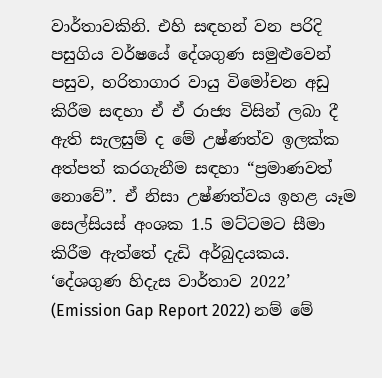වාර්තාවකිනි. එහි සඳහන් වන පරිදි පසුගිය වර්ෂයේ දේශගුණ සමුළුවෙන් පසුව, හරිතාගාර වායු විමෝචන අඩු කිරීම සඳහා ඒ ඒ රාජ්‍ය විසින් ලබා දී ඇති සැලසුම් ද මේ උෂ්ණත්ව ඉලක්ක අත්පත් කරගැනීම සඳහා “ප්‍රමාණවත් නොවේ”. ඒ නිසා උෂ්ණත්වය ඉහළ යෑම සෙල්සියස් අංශක 1.5 මට්ටමට සීමා කිරීම ඇත්තේ දැඩි අර්බුදයකය. ‘දේශගුණ හිදැස වාර්තාව 2022’ (Emission Gap Report 2022) නම් මේ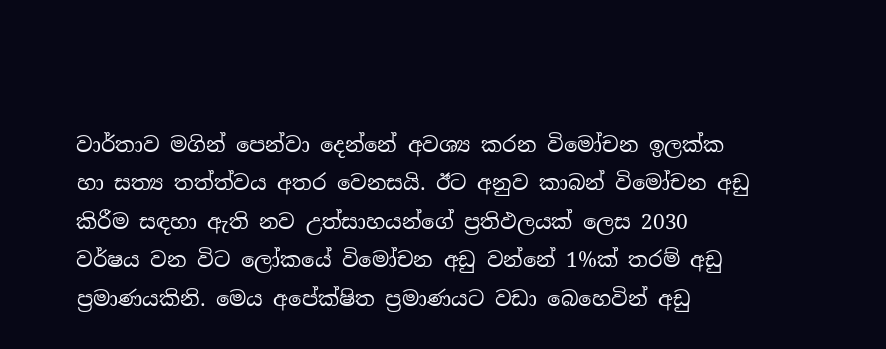වාර්තාව මගින් පෙන්වා දෙන්නේ අවශ්‍ය කරන විමෝචන ඉලක්ක හා සත්‍ය තත්ත්වය අතර වෙනසයි. ඊට අනුව කාබන් විමෝචන අඩු කිරීම සඳහා ඇති නව උත්සාහයන්ගේ ප්‍රතිඵලයක් ලෙස 2030 වර්ෂය වන විට ලෝකයේ විමෝචන අඩු වන්නේ 1%ක් තරම් අඩු ප්‍රමාණයකිනි. මෙය අපේක්ෂිත ප්‍රමාණයට වඩා බෙහෙවින් අඩු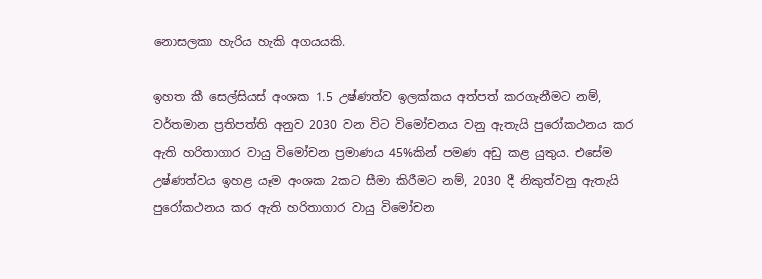නොසලකා හැරිය හැකි අගයයකි.

ඉහත කී සෙල්සියස් අංශක 1.5 උෂ්ණත්ව ඉලක්කය අත්පත් කරගැනීමට නම්, වර්තමාන ප්‍රතිපත්ති අනුව 2030 වන විට විමෝචනය වනු ඇතැයි පුරෝකථනය කර ඇති හරිතාගාර වායු විමෝචන ප්‍රමාණය 45%කින් පමණ අඩු කළ යුතුය. එසේම උෂ්ණත්වය ඉහළ යෑම අංශක 2කට සීමා කිරීමට නම්, 2030 දී නිකුත්වනු ඇතැයි පුරෝකථනය කර ඇති හරිතාගාර වායු විමෝචන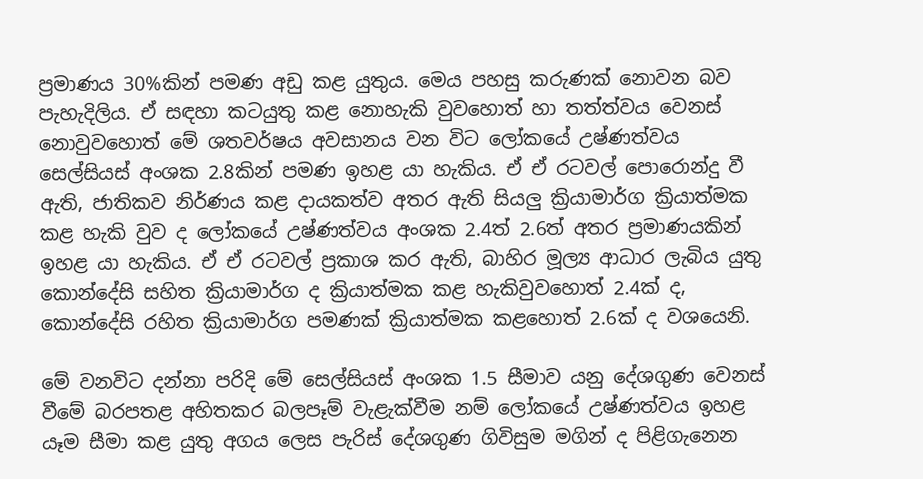ප්‍රමාණය 30%කින් පමණ අඩු කළ යුතුය. මෙය පහසු කරුණක් නොවන බව පැහැදිලිය. ඒ සඳහා කටයුතු කළ නොහැකි වුවහොත් හා තත්ත්වය වෙනස් නොවුවහොත් මේ ශතවර්ෂය අවසානය වන විට ලෝකයේ උෂ්ණත්වය සෙල්සියස් අංශක 2.8කින් පමණ ඉහළ යා හැකිය. ඒ ඒ රටවල් පොරොන්දු වී ඇති, ජාතිකව නිර්ණය කළ දායකත්ව අතර ඇති සියලු ක්‍රියාමාර්ග ක්‍රියාත්මක කළ හැකි වුව ද ලෝකයේ උෂ්ණත්වය අංශක 2.4ත් 2.6ත් අතර ප්‍රමාණයකින් ඉහළ යා හැකිය. ඒ ඒ රටවල් ප්‍රකාශ කර ඇති, බාහිර මූල්‍ය ආධාර ලැබිය යුතු කොන්දේසි සහිත ක්‍රියාමාර්ග ද ක්‍රියාත්මක කළ හැකිවුවහොත් 2.4ක් ද, කොන්දේසි රහිත ක්‍රියාමාර්ග පමණක් ක්‍රියාත්මක කළහොත් 2.6ක් ද වශයෙනි.

මේ වනවිට දන්නා පරිදි මේ සෙල්සියස් අංශක 1.5 සීමාව යනු දේශගුණ වෙනස් වීමේ බරපතළ අහිතකර බලපෑම් වැළැක්වීම නම් ලෝකයේ උෂ්ණත්වය ඉහළ යෑම සීමා කළ යුතු අගය ලෙස පැරිස් දේශගුණ ගිවිසුම මගින් ද පිළිගැනෙන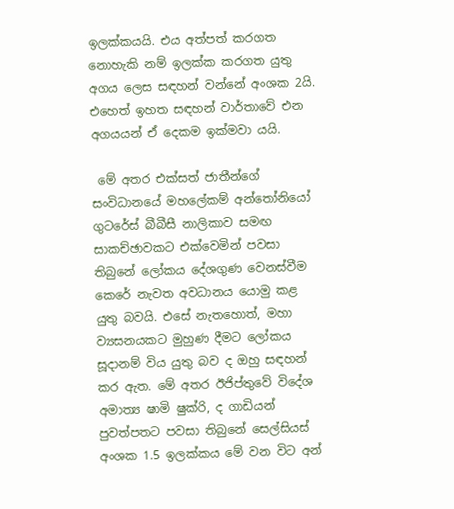ඉලක්කයයි. එය අත්පත් කරගත නොහැකි නම් ඉලක්ක කරගත යුතු අගය ලෙස සඳහන් වන්නේ අංශක 2යි. එහෙත් ඉහත සඳහන් වාර්තාවේ එන අගයයන් ඒ දෙකම ඉක්මවා යයි.

 මේ අතර එක්සත් ජාතීන්ගේ සංවිධානයේ මහලේකම් අන්තෝනියෝ ගුටරේස් බීබීසී නාලිකාව සමඟ සාකච්ඡාවකට එක්වෙමින් පවසා තිබුනේ ලෝකය දේශගුණ වෙනස්වීම කෙරේ නැවත අවධානය යොමු කළ යුතු බවයි. එසේ නැතහොත්, මහා ව්‍යසනයකට මුහුණ දීමට ලෝකය සූදානම් විය යුතු බව ද ඔහු සඳහන් කර ඇත. මේ අතර ඊජිප්තුවේ විදේශ අමාත්‍ය ෂාමි ෂුක්රි, ද ගාඩියන් පුවත්පතට පවසා තිබුනේ සෙල්සියස් අංශක 1.5 ඉලක්කය මේ වන විට අන්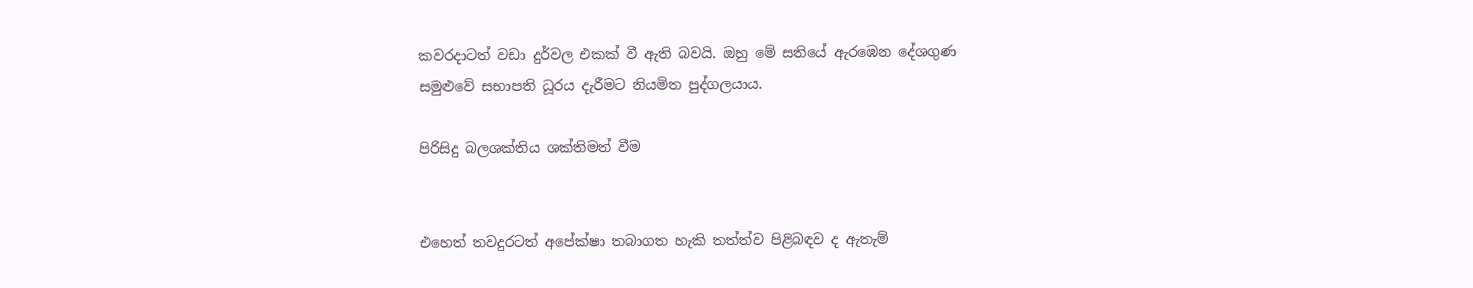කවරදාටත් වඩා දුර්වල එකක් වී ඇති බවයි. ඔහු මේ සතියේ ඇරඹෙන දේශගුණ සමුළුවේ සභාපති ධූරය දැරීමට නියමිත පුද්ගලයාය.

පිරිසිදු බලශක්තිය ශක්තිමත් වීම


එහෙත් තවදුරටත් අපේක්ෂා තබාගත හැකි තත්ත්ව පිළිබඳව ද ඇතැම්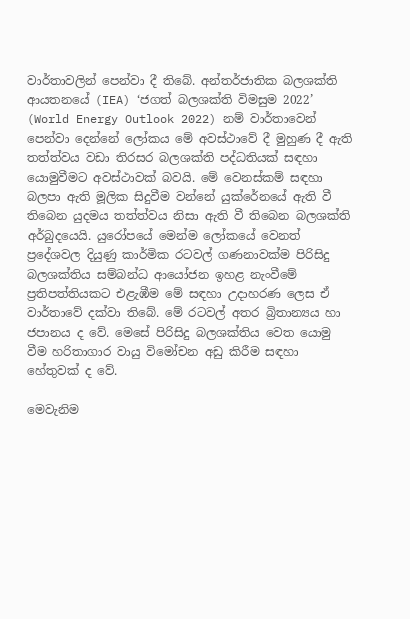වාර්තාවලින් පෙන්වා දී තිබේ. අන්තර්ජාතික බලශක්ති ආයතනයේ (IEA) ‘ජගත් බලශක්ති විමසුම 2022’ (World Energy Outlook 2022) නම් වාර්තාවෙන් පෙන්වා දෙන්නේ ලෝකය මේ අවස්ථාවේ දී මුහුණ දී ඇති තත්ත්වය වඩා තිරසර බලශක්ති පද්ධතියක් සඳහා යොමුවීමට අවස්ථාවක් බවයි. මේ වෙනස්කම් සඳහා බලපා ඇති මූලික සිදුවීම වන්නේ යුක්රේනයේ ඇති වී තිබෙන යුදමය තත්ත්වය නිසා ඇති වී තිබෙන බලශක්ති අර්බුදයෙයි. යුරෝපයේ මෙන්ම ලෝකයේ වෙනත් ප්‍රදේශවල දියුණු කාර්මික රටවල් ගණනාවක්ම පිරිසිදු බලශක්තිය සම්බන්ධ ආයෝජන ඉහළ නැංවීමේ ප්‍රතිපත්තියකට එළැඹීම මේ සඳහා උදාහරණ ලෙස ඒ වාර්තාවේ දක්වා තිබේ. මේ රටවල් අතර බ්‍රිතාන්‍යය හා ජපානය ද වේ. මෙසේ පිරිසිදු බලශක්තිය වෙත යොමු වීම හරිතාගාර වායු විමෝචන අඩු කිරීම සඳහා හේතුවක් ද වේ.

මෙවැනිම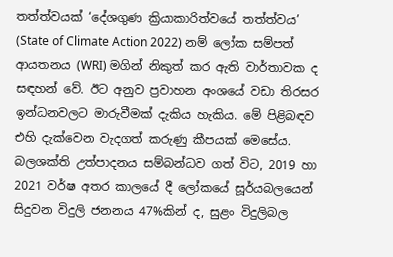තත්ත්වයක් ‘දේශගුණ ක්‍රියාකාරිත්වයේ තත්ත්වය’ (State of Climate Action 2022) නම් ලෝක සම්පත් ආයතනය (WRI) මගින් නිකුත් කර ඇති වාර්තාවක ද සඳහන් වේ. ඊට අනුව ප්‍රවාහන අංශයේ වඩා තිරසර ඉන්ධනවලට මාරුවීමක් දැකිය හැකිය. මේ පිළිබඳව එහි දැක්වෙන වැදගත් කරුණු කීපයක් මෙසේය. බලශක්ති උත්පාදනය සම්බන්ධව ගත් විට, 2019 හා 2021 වර්ෂ අතර කාලයේ දී ලෝකයේ සූර්යබලයෙන් සිදුවන විදුලි ජනනය 47%කින් ද, සුළං විදුලිබල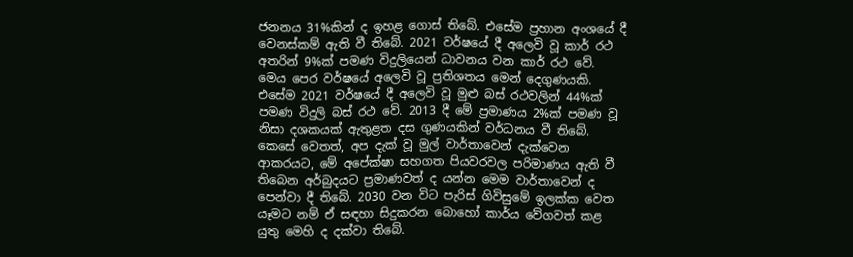ජනනය 31%කින් ද ඉහළ ගොස් තිබේ. එසේම ප්‍රහාන අංශයේ දී වෙනස්කම් ඇති වී තිබේ. 2021 වර්ෂයේ දී අලෙවි වූ කාර් රථ අතරින් 9%ක් පමණ විදුලියෙන් ධාවනය වන කාර් රථ වේ. මෙය පෙර වර්ෂයේ අලෙවි වූ ප්‍රතිශතය මෙන් දෙගුණයකි. එසේම 2021 වර්ෂයේ දී අලෙවි වූ මුළු බස් රථවලින් 44%ක් පමණ විදුලි බස් රථ වේ. 2013 දී මේ ප්‍රමාණය 2%ක් පමණ වූ නිසා දශකයක් ඇතුළත දස ගුණයකින් වර්ධනය වී තිබේ. කෙසේ වෙතත්, අප දැක් වූ මුල් වාර්තාවෙන් දැක්වෙන ආකරයට, මේ අපේක්ෂා සහගත පියවරවල පරිමාණය ඇති වී තිබෙන අර්බුදයට ප්‍රමාණවත් ද යන්න මෙම වාර්තාවෙන් ද පෙන්වා දී තිබේ. 2030 වන විට පැරිස් ගිවිසුමේ ඉලක්ක වෙත යෑමට නම් ඒ සඳහා සිදුකරන බොහෝ කාර්ය වේගවත් කළ යුතු මෙහි ද දක්වා තිබේ.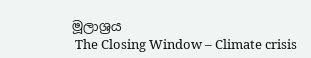මූලාශ්‍රය
 The Closing Window – Climate crisis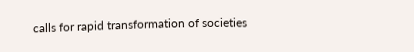calls for rapid transformation of societies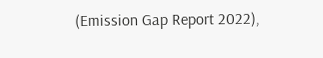(Emission Gap Report 2022),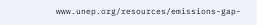www.unep.org/resources/emissions-gap-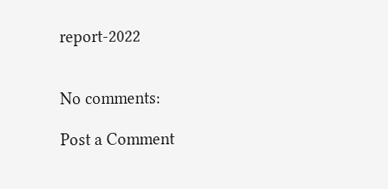report-2022


No comments:

Post a Comment